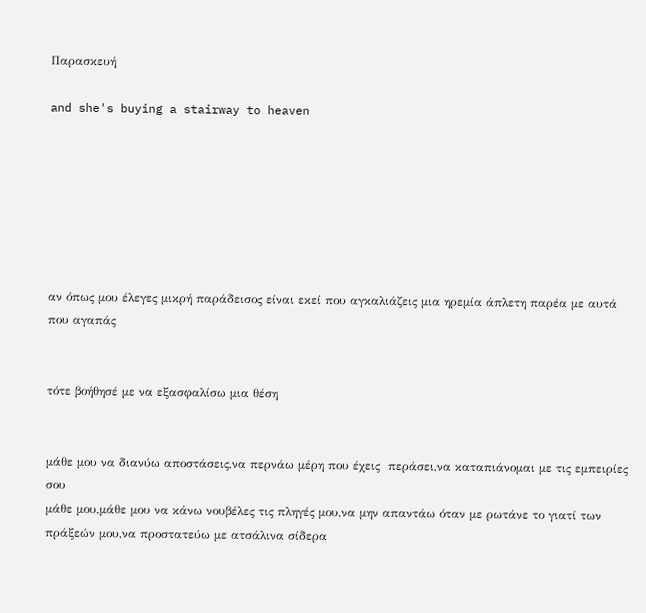Παρασκευή

and she's buying a stairway to heaven







αν όπως μου έλεγες μικρή παράδεισος είναι εκεί που αγκαλιάζεις μια ηρεμία άπλετη παρέα με αυτά που αγαπάς


τότε βοήθησέ με να εξασφαλίσω μια θέση


μάθε μου να διανύω αποστάσεις,να περνάω μέρη που έχεις  περάσει,να καταπιάνομαι με τις εμπειρίες σου
μάθε μου,μάθε μου να κάνω νουβέλες τις πληγές μου,να μην απαντάω όταν με ρωτάνε το γιατί των πράξεών μου,να προστατεύω με ατσάλινα σίδερα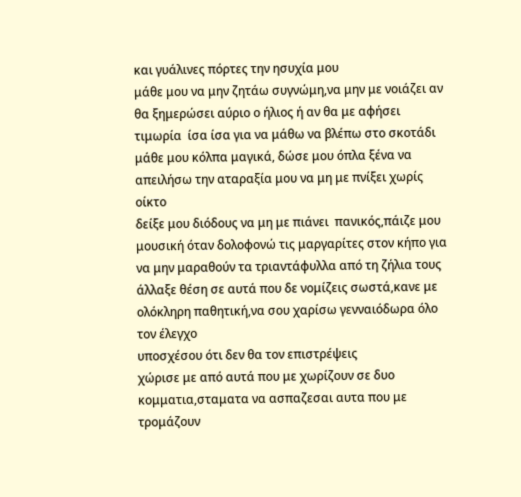και γυάλινες πόρτες την ησυχία μου
μάθε μου να μην ζητάω συγνώμη,να μην με νοιάζει αν θα ξημερώσει αύριο ο ήλιος ή αν θα με αφήσει τιμωρία  ίσα ίσα για να μάθω να βλέπω στο σκοτάδι
μάθε μου κόλπα μαγικά, δώσε μου όπλα ξένα να απειλήσω την αταραξία μου να μη με πνίξει χωρίς οίκτο
δείξε μου διόδους να μη με πιάνει  πανικός,πάιζε μου μουσική όταν δολοφονώ τις μαργαρίτες στον κήπο για να μην μαραθούν τα τριαντάφυλλα από τη ζήλια τους
άλλαξε θέση σε αυτά που δε νομίζεις σωστά,κανε με ολόκληρη παθητική,να σου χαρίσω γενναιόδωρα όλο τον έλεγχο
υποσχέσου ότι δεν θα τον επιστρέψεις
χώρισε με από αυτά που με χωρίζουν σε δυο κομματια,σταματα να ασπαζεσαι αυτα που με τρομάζουν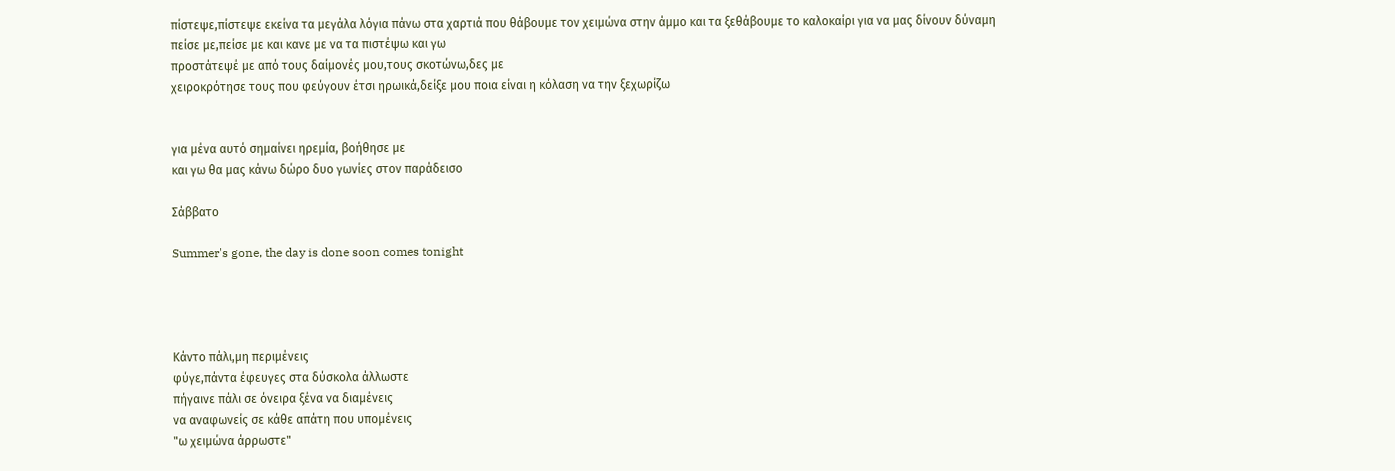πίστεψε,πίστεψε εκείνα τα μεγάλα λόγια πάνω στα χαρτιά που θάβουμε τον χειμώνα στην άμμο και τα ξεθάβουμε το καλοκαίρι για να μας δίνουν δύναμη
πείσε με,πείσε με και κανε με να τα πιστέψω και γω
προστάτεψέ με από τους δαίμονές μου,τους σκοτώνω,δες με
χειροκρότησε τους που φεύγουν έτσι ηρωικά,δείξε μου ποια είναι η κόλαση να την ξεχωρίζω


για μένα αυτό σημαίνει ηρεμία, βοήθησε με
και γω θα μας κάνω δώρο δυο γωνίες στον παράδεισο

Σάββατο

Summer's gone, the day is done soon comes tonight




Κάντο πάλι,μη περιμένεις
φύγε,πάντα έφευγες στα δύσκολα άλλωστε
πήγαινε πάλι σε όνειρα ξένα να διαμένεις
να αναφωνείς σε κάθε απάτη που υπομένεις
"ω χειμώνα άρρωστε"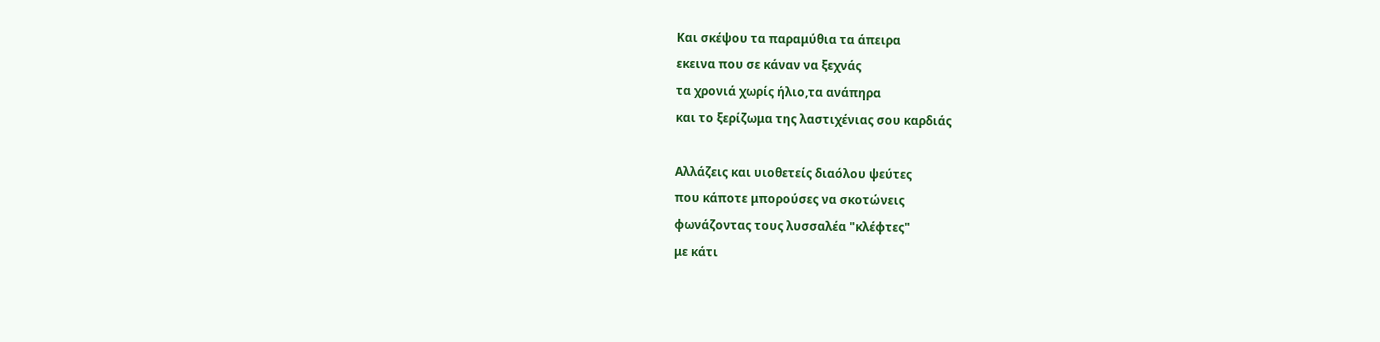Και σκέψου τα παραμύθια τα άπειρα
εκεινα που σε κάναν να ξεχνάς
τα χρονιά χωρίς ήλιο,τα ανάπηρα
και το ξερίζωμα της λαστιχένιας σου καρδιάς

Αλλάζεις και υιοθετείς διαόλου ψεύτες
που κάποτε μπορούσες να σκοτώνεις
φωνάζοντας τους λυσσαλέα "κλέφτες"
με κάτι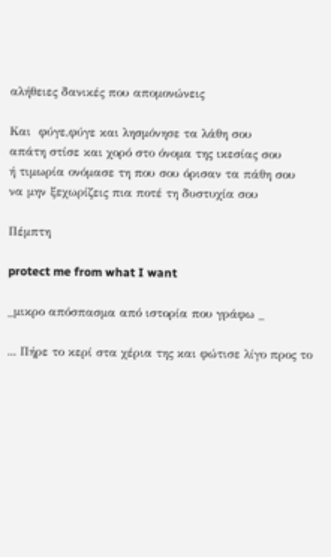αλήθειες δανικές που απομονώνεις

Και  φύγε,φύγε και λησμόνησε τα λάθη σου
απάτη στίσε και χορό στο όνομα της ικεσίας σου
ή τιμωρία ονόμασε τη που σου όρισαν τα πάθη σου
να μην ξεχωρίζεις πια ποτέ τη δυστυχία σου

Πέμπτη

protect me from what I want

_μικρο απόσπασμα από ιστορία που γράφω _

... Πήρε το κερί στα χέρια της και φώτισε λίγο προς το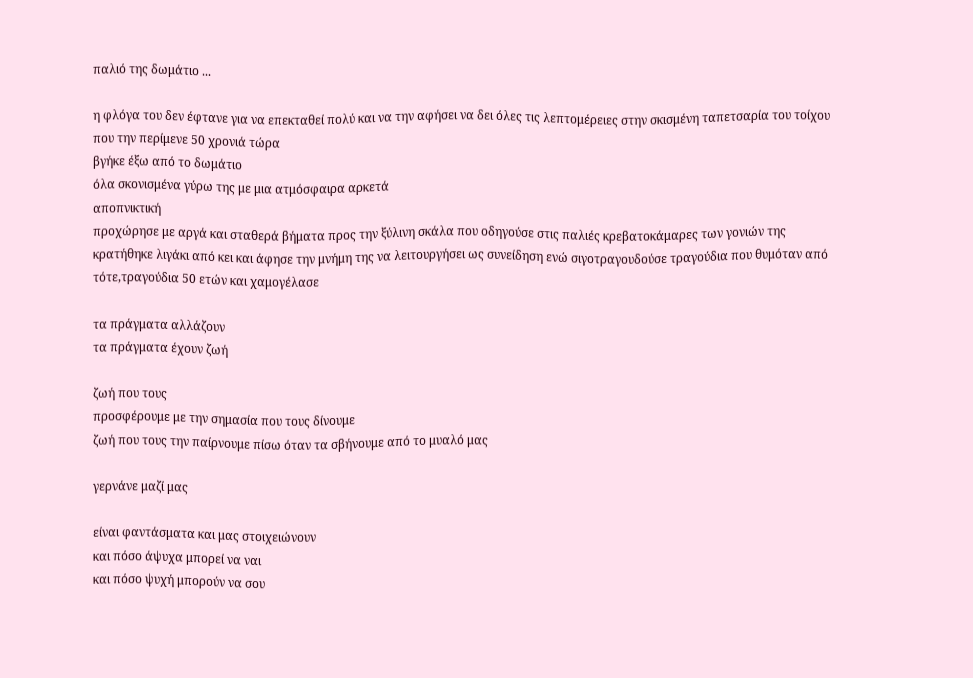παλιό της δωμάτιο ...

η φλόγα του δεν έφτανε για να επεκταθεί πολύ και να την αφήσει να δει όλες τις λεπτομέρειες στην σκισμένη ταπετσαρία του τοίχου που την περίμενε 50 χρονιά τώρα
βγήκε έξω από το δωμάτιο
όλα σκονισμένα γύρω της με μια ατμόσφαιρα αρκετά
αποπνικτική
προχώρησε με αργά και σταθερά βήματα προς την ξύλινη σκάλα που οδηγούσε στις παλιές κρεβατοκάμαρες των γονιών της
κρατήθηκε λιγάκι από κει και άφησε την μνήμη της να λειτουργήσει ως συνείδηση ενώ σιγοτραγουδούσε τραγούδια που θυμόταν από τότε,τραγούδια 50 ετών και χαμογέλασε

τα πράγματα αλλάζουν
τα πράγματα έχουν ζωή

ζωή που τους
προσφέρουμε με την σημασία που τους δίνουμε
ζωή που τους την παίρνουμε πίσω όταν τα σβήνουμε από το μυαλό μας

γερνάνε μαζί μας

είναι φαντάσματα και μας στοιχειώνουν
και πόσο άψυχα μπορεί να ναι
και πόσο ψυχή μπορούν να σου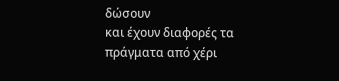δώσουν
και έχουν διαφορές τα πράγματα από χέρι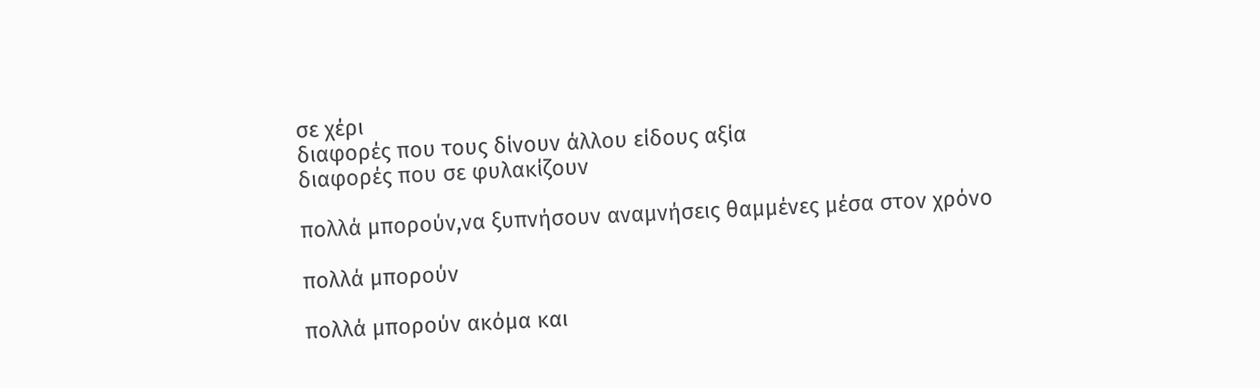σε χέρι
διαφορές που τους δίνουν άλλου είδους αξία
διαφορές που σε φυλακίζουν

πολλά μπορούν,να ξυπνήσουν αναμνήσεις θαμμένες μέσα στον χρόνο

πολλά μπορούν

πολλά μπορούν ακόμα και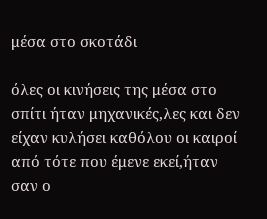μέσα στο σκοτάδι

όλες οι κινήσεις της μέσα στο σπίτι ήταν μηχανικές,λες και δεν είχαν κυλήσει καθόλου οι καιροί από τότε που έμενε εκεί,ήταν σαν ο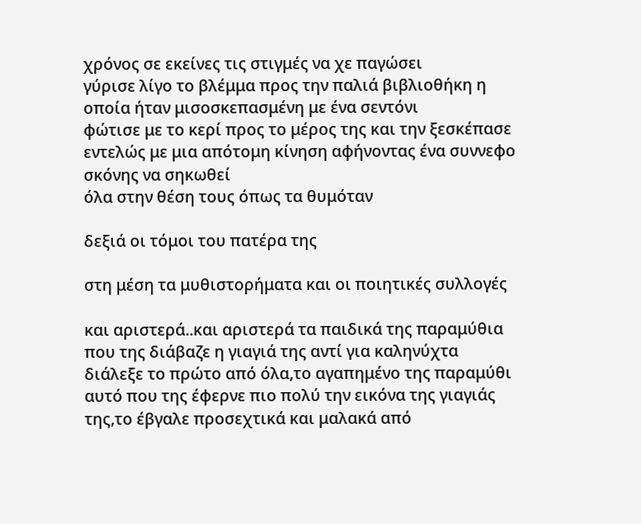χρόνος σε εκείνες τις στιγμές να χε παγώσει
γύρισε λίγο το βλέμμα προς την παλιά βιβλιοθήκη η οποία ήταν μισοσκεπασμένη με ένα σεντόνι
φώτισε με το κερί προς το μέρος της και την ξεσκέπασε εντελώς με μια απότομη κίνηση αφήνοντας ένα συννεφο σκόνης να σηκωθεί
όλα στην θέση τους όπως τα θυμόταν

δεξιά οι τόμοι του πατέρα της

στη μέση τα μυθιστορήματα και οι ποιητικές συλλογές

και αριστερά..και αριστερά τα παιδικά της παραμύθια που της διάβαζε η γιαγιά της αντί για καληνύχτα
διάλεξε το πρώτο από όλα,το αγαπημένο της παραμύθι αυτό που της έφερνε πιο πολύ την εικόνα της γιαγιάς της,το έβγαλε προσεχτικά και μαλακά από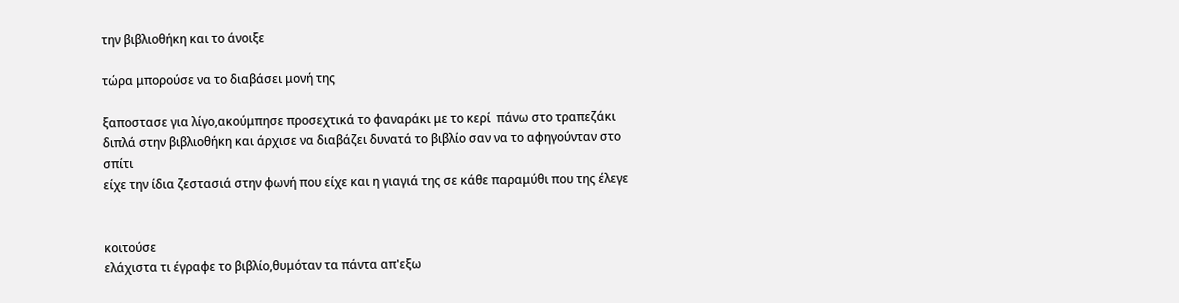την βιβλιοθήκη και το άνοιξε

τώρα μπορούσε να το διαβάσει μονή της

ξαποστασε για λίγο,ακούμπησε προσεχτικά το φαναράκι με το κερί  πάνω στο τραπεζάκι διπλά στην βιβλιοθήκη και άρχισε να διαβάζει δυνατά το βιβλίο σαν να το αφηγούνταν στο σπίτι
είχε την ίδια ζεστασιά στην φωνή που είχε και η γιαγιά της σε κάθε παραμύθι που της έλεγε


κοιτούσε
ελάχιστα τι έγραφε το βιβλίο,θυμόταν τα πάντα απ'εξω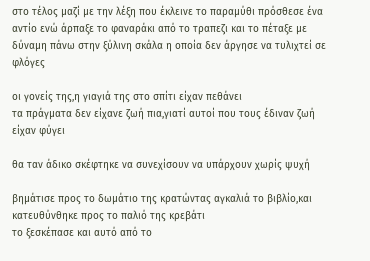στο τέλος μαζί με την λέξη που έκλεινε το παραμύθι πρόσθεσε ένα αντίο ενώ άρπαξε το φαναράκι από το τραπεζι και το πέταξε με δύναμη πάνω στην ξύλινη σκάλα η οποία δεν άργησε να τυλιχτεί σε φλόγες

οι γονείς της,η γιαγιά της στο σπίτι είχαν πεθάνει
τα πράγματα δεν είχανε ζωή πια,γιατί αυτοί που τους έδιναν ζωή είχαν φύγει

θα ταν άδικο σκέφτηκε να συνεχίσουν να υπάρχουν χωρίς ψυχή

βημάτισε προς το δωμάτιο της κρατώντας αγκαλιά το βιβλίο,και κατευθύνθηκε προς το παλιό της κρεβάτι
το ξεσκέπασε και αυτό από το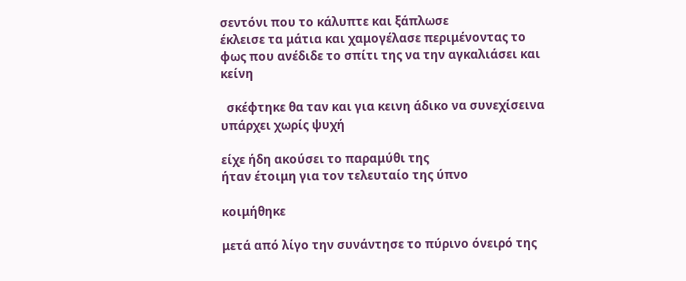σεντόνι που το κάλυπτε και ξάπλωσε
έκλεισε τα μάτια και χαμογέλασε περιμένοντας το φως που ανέδιδε το σπίτι της να την αγκαλιάσει και κείνη

  σκέφτηκε θα ταν και για κεινη άδικο να συνεχίσεινα υπάρχει χωρίς ψυχή

είχε ήδη ακούσει το παραμύθι της
ήταν έτοιμη για τον τελευταίο της ύπνο

κοιμήθηκε

μετά από λίγο την συνάντησε το πύρινο όνειρό της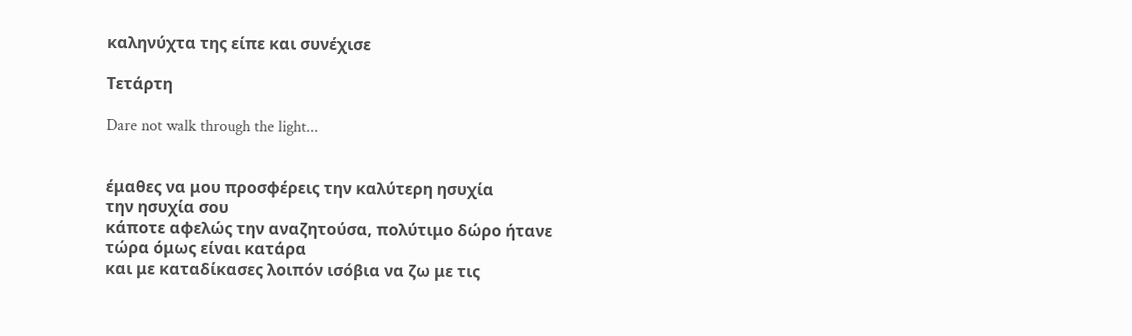καληνύχτα της είπε και συνέχισε

Τετάρτη

Dare not walk through the light...


έμαθες να μου προσφέρεις την καλύτερη ησυχία
την ησυχία σου
κάποτε αφελώς την αναζητούσα, πολύτιμο δώρο ήτανε
τώρα όμως είναι κατάρα
και με καταδίκασες λοιπόν ισόβια να ζω με τις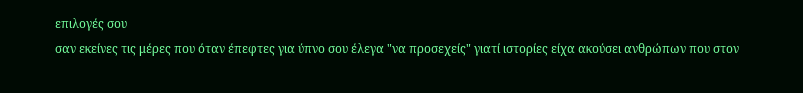επιλογές σου
σαν εκείνες τις μέρες που όταν έπεφτες για ύπνο σου έλεγα "να προσεχείς" γιατί ιστορίες είχα ακούσει ανθρώπων που στον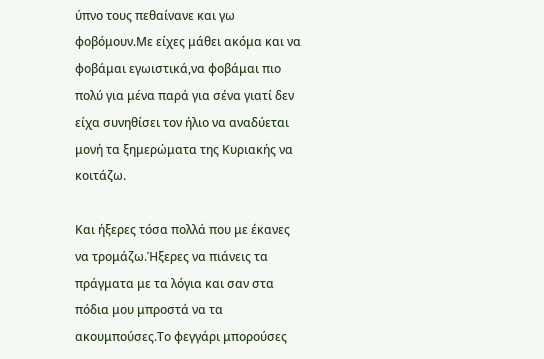ύπνο τους πεθαίνανε και γω φοβόμουν.Με είχες μάθει ακόμα και να φοβάμαι εγωιστικά,να φοβάμαι πιο πολύ για μένα παρά για σένα γιατί δεν είχα συνηθίσει τον ήλιο να αναδύεται μονή τα ξημερώματα της Κυριακής να κοιτάζω.

Και ήξερες τόσα πολλά που με έκανες να τρομάζω.Ήξερες να πιάνεις τα πράγματα με τα λόγια και σαν στα πόδια μου μπροστά να τα ακουμπούσες.Το φεγγάρι μπορούσες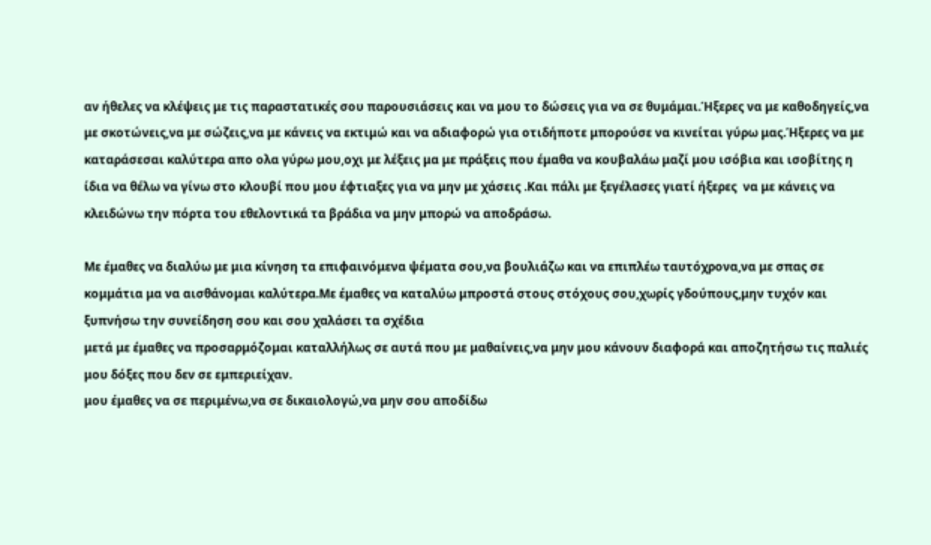αν ήθελες να κλέψεις με τις παραστατικές σου παρουσιάσεις και να μου το δώσεις για να σε θυμάμαι.Ήξερες να με καθοδηγείς,να με σκοτώνεις,να με σώζεις,να με κάνεις να εκτιμώ και να αδιαφορώ για οτιδήποτε μπορούσε να κινείται γύρω μας.Ήξερες να με καταράσεσαι καλύτερα απο ολα γύρω μου,οχι με λέξεις μα με πράξεις που έμαθα να κουβαλάω μαζί μου ισόβια και ισοβίτης η ίδια να θέλω να γίνω στο κλουβί που μου έφτιαξες για να μην με χάσεις .Και πάλι με ξεγέλασες γιατί ήξερες  να με κάνεις να κλειδώνω την πόρτα του εθελοντικά τα βράδια να μην μπορώ να αποδράσω.

Με έμαθες να διαλύω με μια κίνηση τα επιφαινόμενα ψέματα σου,να βουλιάζω και να επιπλέω ταυτόχρονα,να με σπας σε κομμάτια μα να αισθάνομαι καλύτερα.Με έμαθες να καταλύω μπροστά στους στόχους σου,χωρίς γδούπους,μην τυχόν και ξυπνήσω την συνείδηση σου και σου χαλάσει τα σχέδια
μετά με έμαθες να προσαρμόζομαι καταλλήλως σε αυτά που με μαθαίνεις,να μην μου κάνουν διαφορά και αποζητήσω τις παλιές μου δόξες που δεν σε εμπεριείχαν.
μου έμαθες να σε περιμένω,να σε δικαιολογώ,να μην σου αποδίδω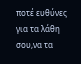ποτέ ευθύνες για τα λάθη σου,να τα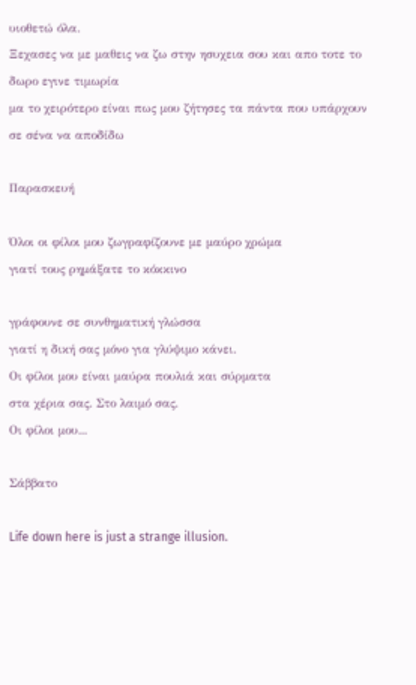υιοθετώ όλα.
Ξεχασες να με μαθεις να ζω στην ησυχεια σου και απο τοτε το δωρο εγινε τιμωρία
μα το χειρότερο είναι πως μου ζήτησες τα πάντα που υπάρχουν σε σένα να αποδίδω

Παρασκευή

Όλοι οι φίλοι μου ζωγραφίζουνε με μαύρο χρώμα
γιατί τους ρημάξατε το κόκκινο

γράφουνε σε συνθηματική γλώσσα
γιατί η δική σας μόνο για γλύψιμο κάνει.
Οι φίλοι μου είναι μαύρα πουλιά και σύρματα
στα χέρια σας. Στο λαιμό σας.
Οι φίλοι μου...

Σάββατο

Life down here is just a strange illusion.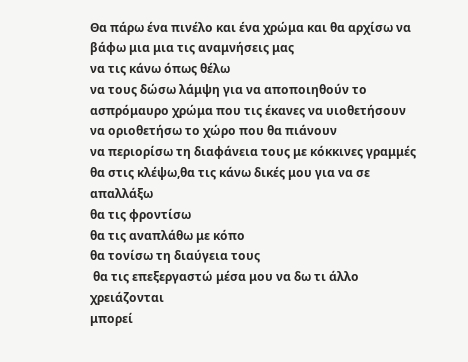Θα πάρω ένα πινέλο και ένα χρώμα και θα αρχίσω να βάφω μια μια τις αναμνήσεις μας
να τις κάνω όπως θέλω
να τους δώσω λάμψη για να αποποιηθούν το ασπρόμαυρο χρώμα που τις έκανες να υιοθετήσουν
να οριοθετήσω το χώρο που θα πιάνουν
να περιορίσω τη διαφάνεια τους με κόκκινες γραμμές
θα στις κλέψω,θα τις κάνω δικές μου για να σε απαλλάξω
θα τις φροντίσω
θα τις αναπλάθω με κόπο
θα τονίσω τη διαύγεια τους
 θα τις επεξεργαστώ μέσα μου να δω τι άλλο χρειάζονται
μπορεί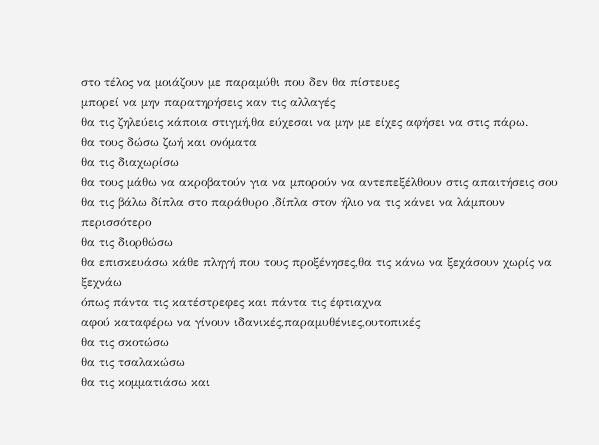στο τέλος να μοιάζουν με παραμύθι που δεν θα πίστευες
μπορεί να μην παρατηρήσεις καν τις αλλαγές
θα τις ζηλεύεις κάποια στιγμή,θα εύχεσαι να μην με είχες αφήσει να στις πάρω.
θα τους δώσω ζωή και ονόματα
θα τις διαχωρίσω
θα τους μάθω να ακροβατούν για να μπορούν να αντεπεξέλθουν στις απαιτήσεις σου
θα τις βάλω δίπλα στο παράθυρο ,δίπλα στον ήλιο να τις κάνει να λάμπουν περισσότερο
θα τις διορθώσω
θα επισκευάσω κάθε πληγή που τους προξένησες,θα τις κάνω να ξεχάσουν χωρίς να ξεχνάω
όπως πάντα τις κατέστρεφες και πάντα τις έφτιαχνα
αφού καταφέρω να γίνουν ιδανικές,παραμυθένιες,ουτοπικές
θα τις σκοτώσω
θα τις τσαλακώσω
θα τις κομματιάσω και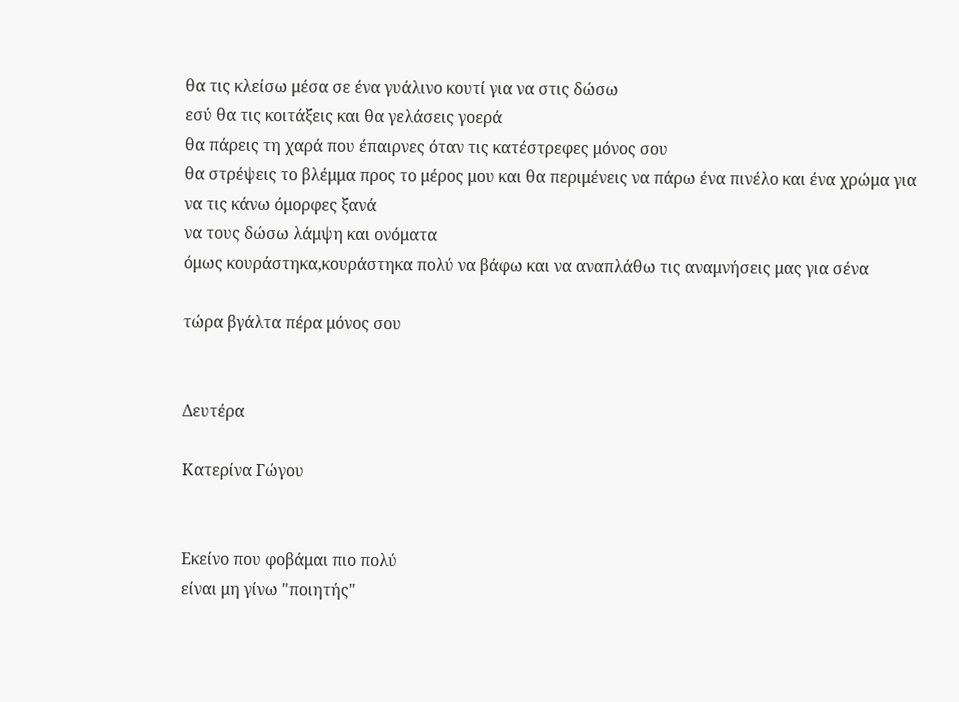θα τις κλείσω μέσα σε ένα γυάλινο κουτί για να στις δώσω
εσύ θα τις κοιτάξεις και θα γελάσεις γοερά
θα πάρεις τη χαρά που έπαιρνες όταν τις κατέστρεφες μόνος σου
θα στρέψεις το βλέμμα προς το μέρος μου και θα περιμένεις να πάρω ένα πινέλο και ένα χρώμα για να τις κάνω όμορφες ξανά
να τους δώσω λάμψη και ονόματα
όμως κουράστηκα,κουράστηκα πολύ να βάφω και να αναπλάθω τις αναμνήσεις μας για σένα

τώρα βγάλτα πέρα μόνος σου


Δευτέρα

Κατερίνα Γώγου


Εκείνο που φοβάμαι πιο πολύ
είναι μη γίνω "ποιητής"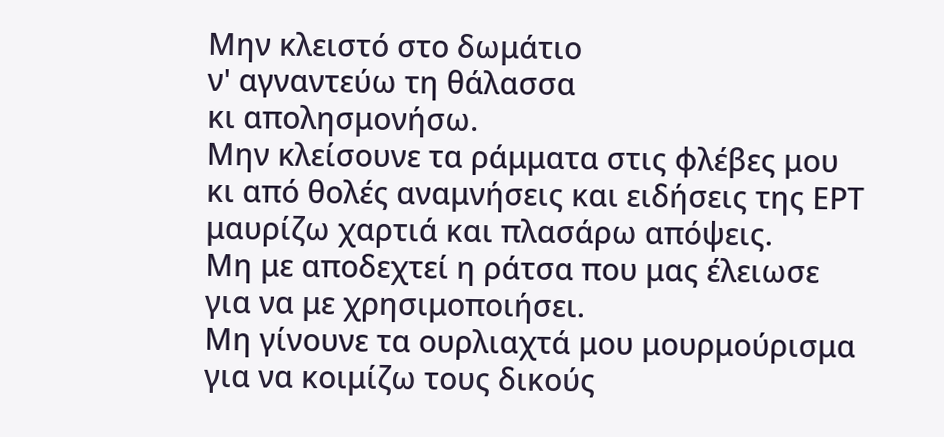Μην κλειστό στο δωμάτιο
ν' αγναντεύω τη θάλασσα
κι απολησμονήσω.
Μην κλείσουνε τα ράμματα στις φλέβες μου
κι από θολές αναμνήσεις και ειδήσεις της ΕΡΤ
μαυρίζω χαρτιά και πλασάρω απόψεις.
Μη με αποδεχτεί η ράτσα που μας έλειωσε
για να με χρησιμοποιήσει.
Μη γίνουνε τα ουρλιαχτά μου μουρμούρισμα
για να κοιμίζω τους δικούς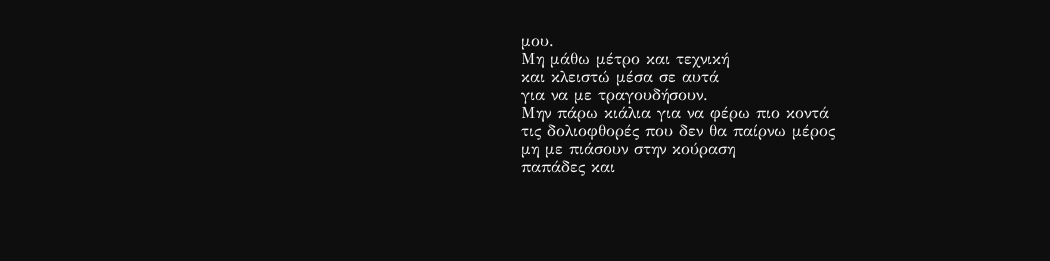μου.
Μη μάθω μέτρο και τεχνική
και κλειστώ μέσα σε αυτά
για να με τραγουδήσουν.
Μην πάρω κιάλια για να φέρω πιο κοντά
τις δολιοφθορές που δεν θα παίρνω μέρος
μη με πιάσουν στην κούραση
παπάδες και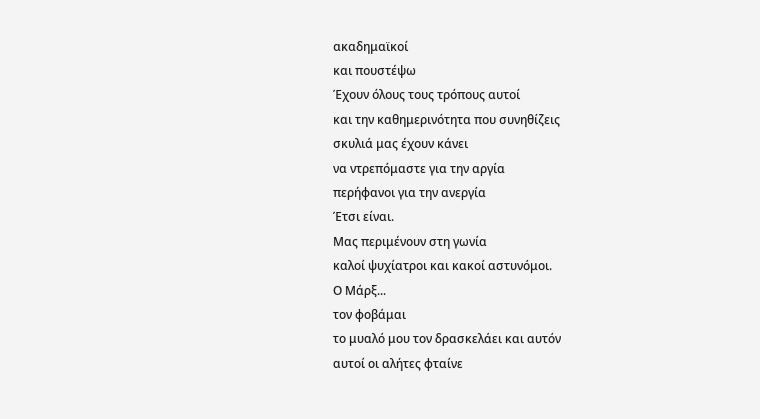ακαδημαϊκοί
και πουστέψω
Έχουν όλους τους τρόπους αυτοί
και την καθημερινότητα που συνηθίζεις
σκυλιά μας έχουν κάνει
να ντρεπόμαστε για την αργία
περήφανοι για την ανεργία
Έτσι είναι.
Μας περιμένουν στη γωνία
καλοί ψυχίατροι και κακοί αστυνόμοι.
Ο Μάρξ...
τον φοβάμαι
το μυαλό μου τον δρασκελάει και αυτόν
αυτοί οι αλήτες φταίνε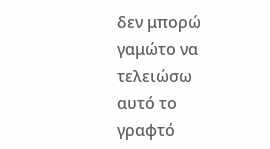δεν μπορώ γαμώτο να τελειώσω αυτό το γραφτό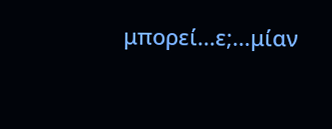μπορεί...ε;...μίαν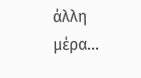άλλη μέρα...